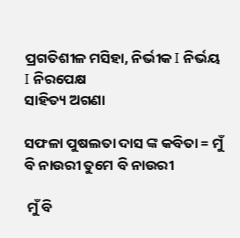ପ୍ରଗତିଶୀଳ ମସିହା, ନିର୍ଭୀକ I ନିର୍ଭୟ I ନିରପେକ୍ଷ
ସାହିତ୍ୟ ଅଗଣା

ସଫଳା ପୁଷଲତା ଦାସ ଙ୍କ କବିତା = ମୁଁ ବି ନାଉରୀ ତୁମେ ବି ନାଉରୀ

 ମୁଁ ବି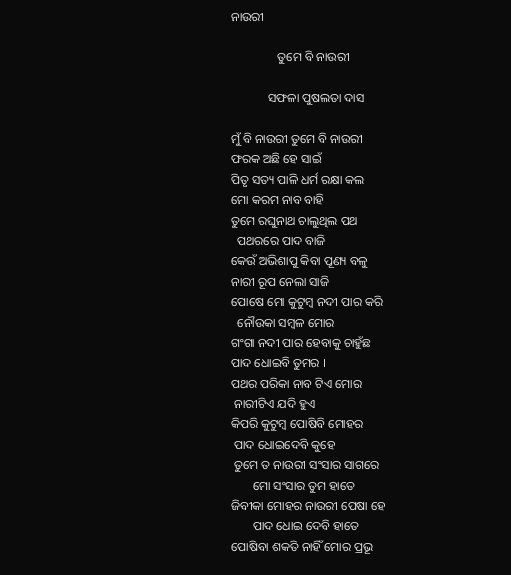ନାଉରୀ

               ତୁମେ ବି ନାଉରୀ

            ସଫଳା ପୁଷଲତା ଦାସ

ମୁଁ ବି ନାଉରୀ ତୁମେ ବି ନାଉରୀ
ଫରକ ଅଛି ହେ ସାଇଁ
ପିତୃ ସତ୍ୟ ପାଳି ଧର୍ମ ରକ୍ଷା କଲ
ମୋ କରମ ନାବ ବାହି
ତୁମେ ରଘୁନାଥ ଚାଲୁଥିଲ ପଥ
  ପଥରରେ ପାଦ ବାଜି
କେଉଁ ଅଭିଶାପୁ କିବା ପୂଣ୍ୟ ବଳୁ
ନାରୀ ରୂପ ନେଲା ସାଜି
ପୋଷେ ମୋ କୁଟୁମ୍ବ ନଦୀ ପାର କରି
  ନୌଉକା ସମ୍ୱଳ ମୋର
ଗଂଗା ନଦୀ ପାର ହେବାକୁ ଚାହୁଁଛ
ପାଦ ଧୋଇବି ତୁମର ।
ପଥର ପରିକା ନାବ ଟିଏ ମୋର
 ନାରୀଟିଏ ଯଦି ହୁଏ
କିପରି କୁଟୁମ୍ବ ପୋଷିବି ମୋହର
 ପାଦ ଧୋଇଦେବି କୁହେ
 ତୁମେ ତ ନାଉରୀ ସଂସାର ସାଗରେ
       ମୋ ସଂସାର ତୁମ ହାତେ
ଜିବୀକା ମୋହର ନାଉରୀ ପେଷା ହେ
       ପାଦ ଧୋଇ ଦେବି ହାତେ
ପୋଷିବା ଶକତି ନାହିଁ ମୋର ପ୍ରଭୂ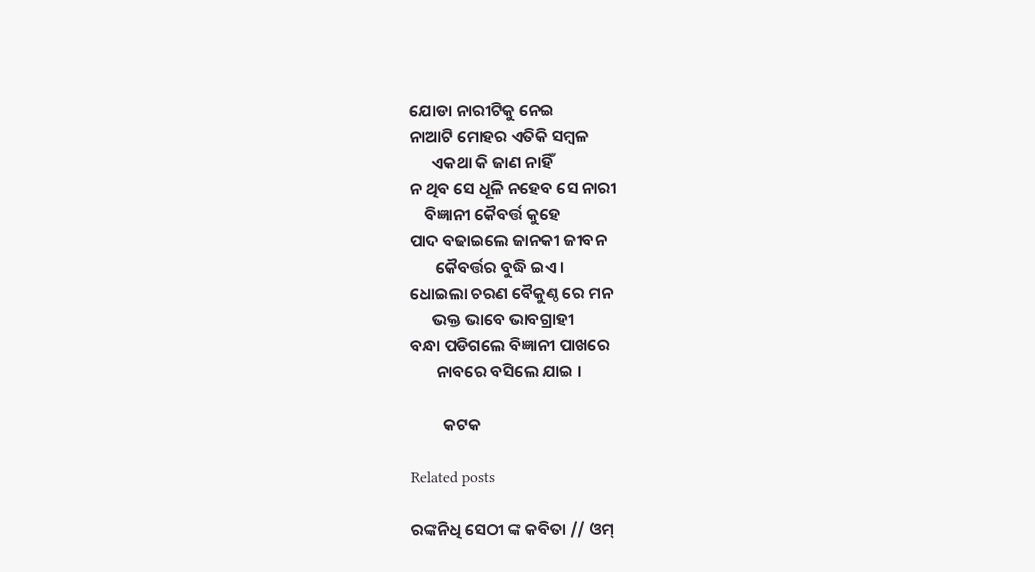ଯୋଡା ନାରୀଟିକୁ ନେଇ
ନାଆଟି ମୋହର ଏତିକି ସମ୍ୱଳ
      ଏକଥା କି ଜାଣ ନାହିଁ
ନ ଥିବ ସେ ଧୂଳି ନହେବ ସେ ନାରୀ
    ବିଜ୍ଞାନୀ କୈବର୍ତ୍ତ କୁହେ
ପାଦ ବଢାଇଲେ ଜାନକୀ ଜୀବନ
       କୈବର୍ତ୍ତର ବୁଦ୍ଧି ଇଏ ।
ଧୋଇଲା ଚରଣ ବୈକୁଣ୍ଠ ରେ ମନ
      ଭକ୍ତ ଭାବେ ଭାବଗ୍ରାହୀ
ବନ୍ଧା ପଡିଗଲେ ବିଜ୍ଞାନୀ ପାଖରେ
       ନାବରେ ବସିଲେ ଯାଇ ।

         କଟକ

Related posts

ରଙ୍କନିଧି ସେଠୀ ଙ୍କ କବିତା // ଓମ୍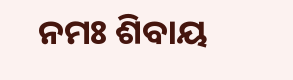ନମଃ ଶିବାୟ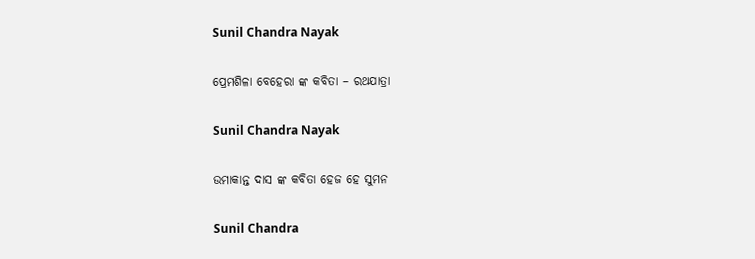Sunil Chandra Nayak

ପ୍ରେମଶିଳା ବେହେରା ଙ୍କ କବିତା – ରଥଯାତ୍ରା

Sunil Chandra Nayak

ଉମାକାନ୍ତ ଦାସ ଙ୍କ କବିତା ହେଜ ହେ ସୁମନ

Sunil Chandra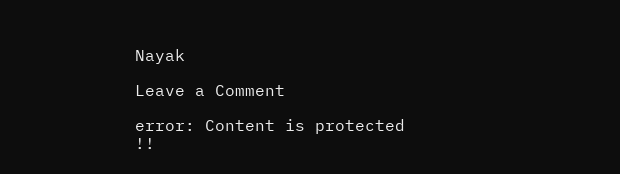Nayak

Leave a Comment

error: Content is protected !!